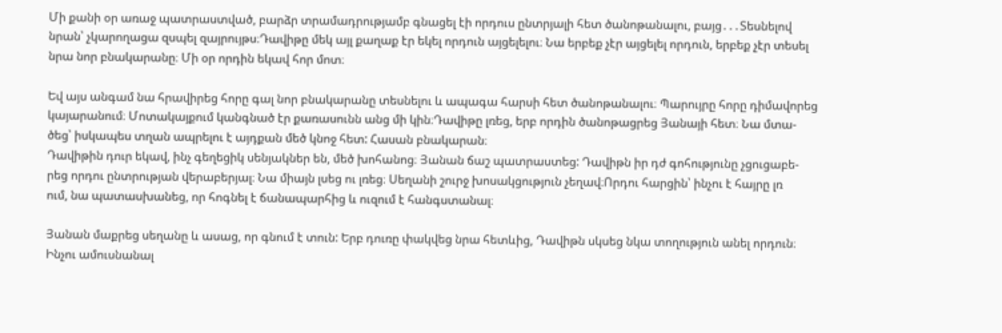Մի քանի օր առաջ պատրաստված, բարձր տրամադրությամբ գնացել էի որդուս ընտրյալի հետ ծանոթանալու, բայց․․․Տեսնելով
նրան՝ չկարողացա զսպել զայրույթս։Դավիթը մեկ այլ քաղաք էր եկել որդուն այցելելու։ Նա երբեք չէր այցելել որդուն, երբեք չէր տեսել
նրա նոր բնակարանը։ Մի օր որդին եկավ հոր մոտ։

Եվ այս անգամ նա հրավիրեց հորը գալ նոր բնակարանը տեսնելու և ապագա հարսի հետ ծանոթանալու։ Պարույրը հորը դիմավորեց
կայարանում։ Մոտակայքում կանգնած էր քառասունն անց մի կին։Դավիթը լռեց, երբ որդին ծանոթացրեց Յանայի հետ։ Նա մտա-
ծեց՝ իսկապես տղան ապրելու է այդքան մեծ կնոջ հետ: Հասան բնակարան։
Դավիթին դուր եկավ, ինչ գեղեցիկ սենյակներ են, մեծ խոհանոց։ Յանան ճաշ պատրաստեց: Դավիթն իր դժ գոհությունը չցուցաբե-
րեց որդու ընտրության վերաբերյալ։ Նա միայն լսեց ու լռեց։ Սեղանի շուրջ խոսակցություն չեղավ։Որդու հարցին՝ ինչու է հայրը լռ
ում, նա պատասխանեց, որ հոգնել է ճանապարհից և ուզում է հանգստանալ։

Յանան մաքրեց սեղանը և ասաց, որ գնում է տուն: Երբ դուռը փակվեց նրա հետևից, Դավիթն սկսեց նկա տողություն անել որդուն։
Ինչու ամուսնանալ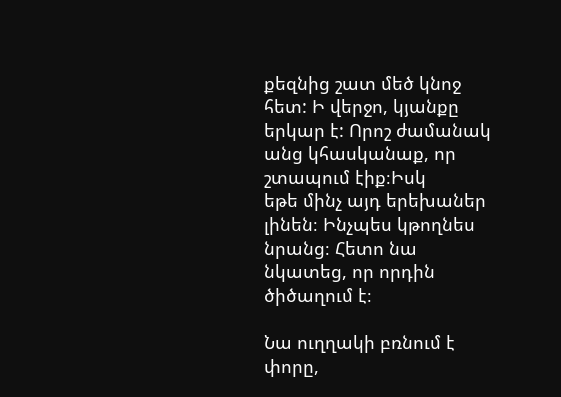քեզնից շատ մեծ կնոջ հետ: Ի վերջո, կյանքը երկար է: Որոշ ժամանակ անց կհասկանաք, որ շտապում էիք։Իսկ
եթե մինչ այդ երեխաներ լինեն։ Ինչպես կթողնես նրանց։ Հետո նա նկատեց, որ որդին ծիծաղում է։

Նա ուղղակի բռնում է փորը,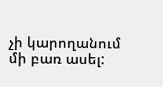չի կարողանում մի բառ ասել: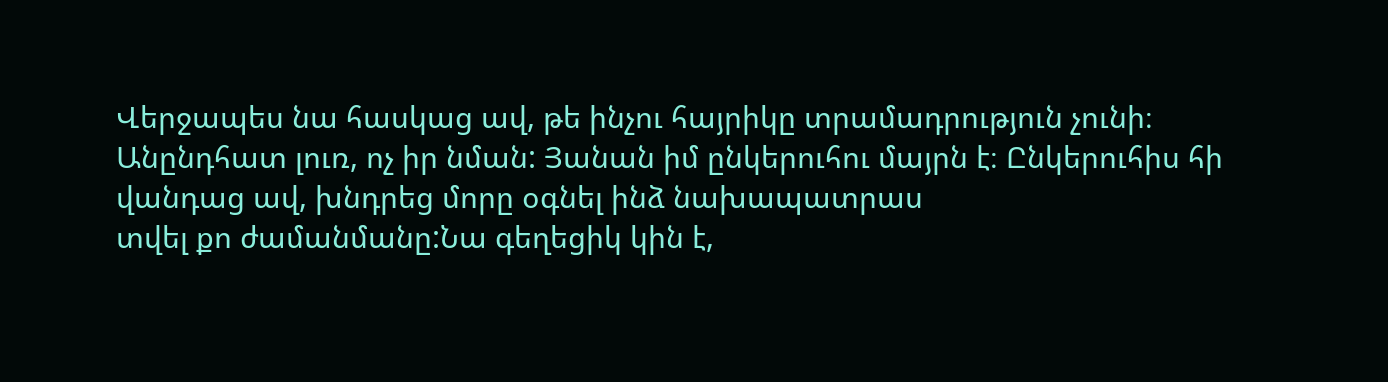Վերջապես նա հասկաց ավ, թե ինչու հայրիկը տրամադրություն չունի։
Անընդհատ լուռ, ոչ իր նման: Յանան իմ ընկերուհու մայրն է։ Ընկերուհիս հի վանդաց ավ, խնդրեց մորը օգնել ինձ նախապատրաս
տվել քո ժամանմանը:Նա գեղեցիկ կին է,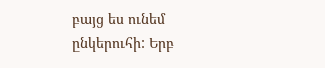բայց ես ունեմ ընկերուհի: Երբ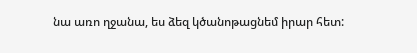նա առո ղջանա, ես ձեզ կծանոթացնեմ իրար հետ: